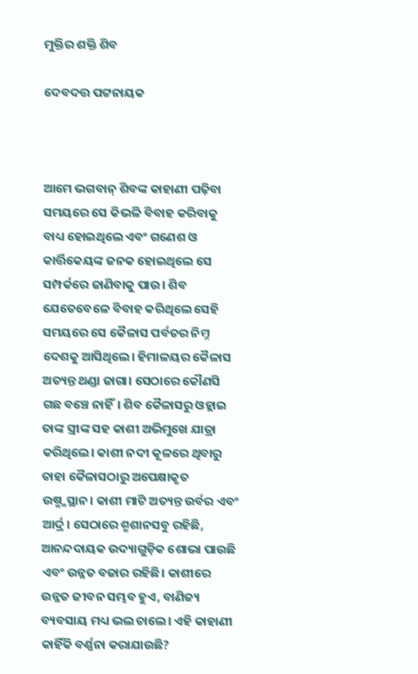ମୁକ୍ତିର ଶକ୍ତି ଶିବ

ଦେବଦତ୍ତ ପଟ୍ଟନାୟକ



ଆମେ ଭଗବାନ୍‌ ଶିବଙ୍କ କାହାଣୀ ପଢ଼ିବା ସମୟରେ ସେ କିଭଳି ବିବାହ କରିବାକୁ ବାଧ୍ୟ ହୋଇଥିଲେ ଏବଂ ଗଣେଶ ଓ କାର୍ତ୍ତିକେୟଙ୍କ ଜନକ ହୋଇଥିଲେ ସେ ସମ୍ପର୍କରେ ଜାଣିବାକୁ ପାଉ। ଶିବ ଯେତେବେଳେ ବିବାହ କରିଥିଲେ ସେହି ସମୟରେ ସେ କୈଳାସ ପର୍ବତର ନିମ୍ନ ଦେଶକୁ ଆସିଥିଲେ। ହିମାଳୟର କୈଳାସ ଅତ୍ୟନ୍ତ ଥଣ୍ଡା ଜାଗା। ସେଠାରେ କୌଣସି ଗଛ ବଞ୍ଚେ ନାହିଁ। ଶିବ କୈଳାସରୁ ଓହ୍ଲାଇ ତାଙ୍କ ସ୍ତ୍ରୀଙ୍କ ସହ କାଶୀ ଅଭିମୁଖେ ଯାତ୍ରା କରିଥିଲେ। କାଶୀ ନଦୀ କୂଳରେ ଥିବାରୁ ତାହା କୈଳାସଠାରୁ ଅପେକ୍ଷାକୃତ ଉଷ୍ମ୍ମସ୍ଥାନ। କାଶୀ ମାଟି ଅତ୍ୟନ୍ତ ଉର୍ବର ଏବଂ ଆର୍ଦ୍ର। ସେଠାରେ ଶ୍ମଶାନସବୁ ରହିଛି, ଆନନ୍ଦଦାୟକ ଉଦ୍ୟାଗୁଡ଼ିକ ଶୋଭା ପାଉଛି ଏବଂ ଉନ୍ନତ ବଜାର ରହିଛି। କାଶୀରେ ଉନ୍ନତ ଜୀବନ ସମ୍ଭବ ହୁଏ, ବାଣିଜ୍ୟ ବ୍ୟବସାୟ ମଧ୍ୟ ଭଲ ଚାଲେ। ଏହି କାହାଣୀ କାହିଁକି ବର୍ଣ୍ଣନା କରାଯାଉଛି?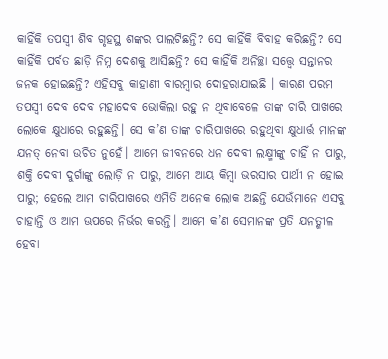କାହିଁକି ତପସ୍ବୀ ଶିବ ଗୃହସ୍ଥ ଶଙ୍କର ପାଲଟିଛନ୍ତି? ସେ କାହିଁକି ବିବାହ କରିଛନ୍ତି? ସେ କାହିଁକି ପର୍ବତ ଛାଡ଼ି ନିମ୍ନ ଦେଶକୁ ଆସିଛନ୍ତି? ସେ କାହିଁକି ଅନିଚ୍ଛା ସତ୍ତ୍ୱେ ସନ୍ତାନର ଜନକ ହୋଇଛନ୍ତି? ଏହିସବୁ କାହାଣୀ ବାରମ୍ବାର ଦୋହରାଯାଇଛି । କାରଣ ପରମ ତପସ୍ବୀ ଦେବ ଦେବ ମହାଦେବ ଭୋକିଲା ରହୁ ନ ଥିବାବେଳେ ତାଙ୍କ ଚାରି ପାଖରେ ଲୋକେ କ୍ଷୁଧାରେ ରହୁଛନ୍ତି। ସେ କ’ଣ ତାଙ୍କ ଚାରିପାଖରେ ରହୁଥିବା କ୍ଷୁଧାର୍ତ୍ତ ମାନଙ୍କ ଯନତ୍ ନେବା ଉଚିତ ନୁହେଁ। ଆମେ ଜୀବନରେ ଧନ ଦେବୀ ଲକ୍ଷ୍ମୀଙ୍କୁ ଚାହିଁ ନ ପାରୁ, ଶକ୍ତି ଦେବୀ ଦୁର୍ଗାଙ୍କୁ ଲୋଡ଼ି ନ ପାରୁ, ଆମେ ଆୟ କିମ୍ବା ଭରସାର ପାର୍ଥୀ ନ ହୋଇ ପାରୁ; ହେଲେ ଆମ ଚାରିପାଖରେ ଏମିତି ଅନେକ ଲୋକ ଅଛନ୍ତି ଯେଉଁମାନେ ଏସବୁ ଚାହାନ୍ତି ଓ ଆମ ଊପରେ ନିର୍ଭର କରନ୍ତି। ଆମେ କ’ଣ ସେମାନଙ୍କ ପ୍ରତି ଯନତ୍ଶୀଳ ହେବା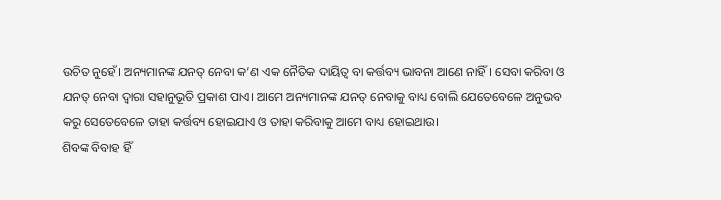ଉଚିତ ନୁହେଁ। ଅନ୍ୟମାନଙ୍କ ଯନତ୍ ନେବା କ’ଣ ଏକ ନୈତିକ ଦାୟିତ୍ୱ ବା କର୍ତ୍ତବ୍ୟ ଭାବନା ଆଣେ ନାହିଁ। ସେବା କରିବା ଓ ଯନତ୍ ନେବା ଦ୍ୱାରା ସହାନୁଭୂତି ପ୍ରକାଶ ପାଏ। ଆମେ ଅନ୍ୟମାନଙ୍କ ଯନତ୍ ନେବାକୁ ବାଧ୍ୟ ବୋଲି ଯେତେବେଳେ ଅନୁଭବ କରୁ ସେତେବେଳେ ତାହା କର୍ତ୍ତବ୍ୟ ହୋଇଯାଏ ଓ ତାହା କରିବାକୁ ଆମେ ବାଧ୍ୟ ହୋଇଥାଉ।
ଶିବଙ୍କ ବିବାହ ହିଁ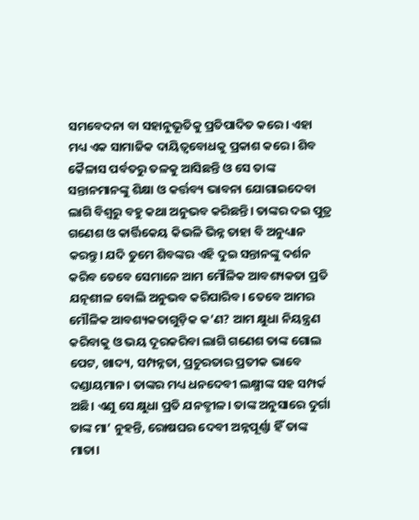ସମବେଦନା ବା ସହାନୁଭୂତିକୁ ପ୍ରତିପାଦିତ କରେ। ଏହା ମଧ୍ୟ ଏକ ସାମାଜିକ ଦାୟିତ୍ୱବୋଧକୁ ପ୍ରକାଶ କରେ। ଶିବ କୈଳାସ ପର୍ବତରୁ ତଳକୁ ଆସିଛନ୍ତି ଓ ସେ ତାଙ୍କ ସନ୍ତାନମାନଙ୍କୁ ଶିକ୍ଷା ଓ କର୍ତ୍ତବ୍ୟ ଭାବନା ଯୋଗାଇଦେବା ଲାଗି ବିଶ୍ୱରୁ ବହୁ କଥା ଅନୁଭବ କରିଛନ୍ତି। ତାଙ୍କର ଦଇ ପୁତ୍ର ଗଣେଶ ଓ କାର୍ତ୍ତିକେୟ କିଭଳି ଭିନ୍ନ ତାହା ବି ଅନୁଧ୍ୟାନ କରନ୍ତୁ। ଯଦି ତୁମେ ଶିବଙ୍କର ଏହି ଦୁଇ ସନ୍ତାନଙ୍କୁ ଦର୍ଶନ କରିବ ତେବେ ସେମାନେ ଆମ ମୌଳିକ ଆବଶ୍ୟକତା ପ୍ରତି ଯତ୍ନଶୀଳ ବୋଲି ଅନୁଭବ କରିପାରିବ। ତେବେ ଆମର ମୌଳିକ ଆବଶ୍ୟକତାଗୁଡ଼ିକ କ’ଣ? ଆମ କ୍ଷୁଧା ନିୟନ୍ତ୍ରଣ କରିବାକୁ ଓ ଭୟ ଦୂରକରିବା ଲାଗି ଗଣେଶ ତାଙ୍କ ଗୋଲ ପେଟ, ଖାଦ୍ୟ, ସମ୍ପନ୍ନତା, ପ୍ରଚୁରତାର ପ୍ରତୀକ ଭାବେ ଦଣ୍ଡାୟମାନ। ତାଙ୍କର ମଧ୍ୟ ଧନଦେବୀ ଲକ୍ଷ୍ମୀଙ୍କ ସହ ସମ୍ପର୍କ ଅଛି। ଏଣୁ ସେ କ୍ଷୁଧା ପ୍ରତି ଯନତ୍ଶୀଳ। ତାଙ୍କ ଅନୁସାରେ ଦୁର୍ଗା ତାଙ୍କ ମା’ ନୁହନ୍ତି, ରୋଷଘର ଦେବୀ ଅନ୍ନପୂର୍ଣ୍ଣା ହିଁ ତାଙ୍କ ମାତା।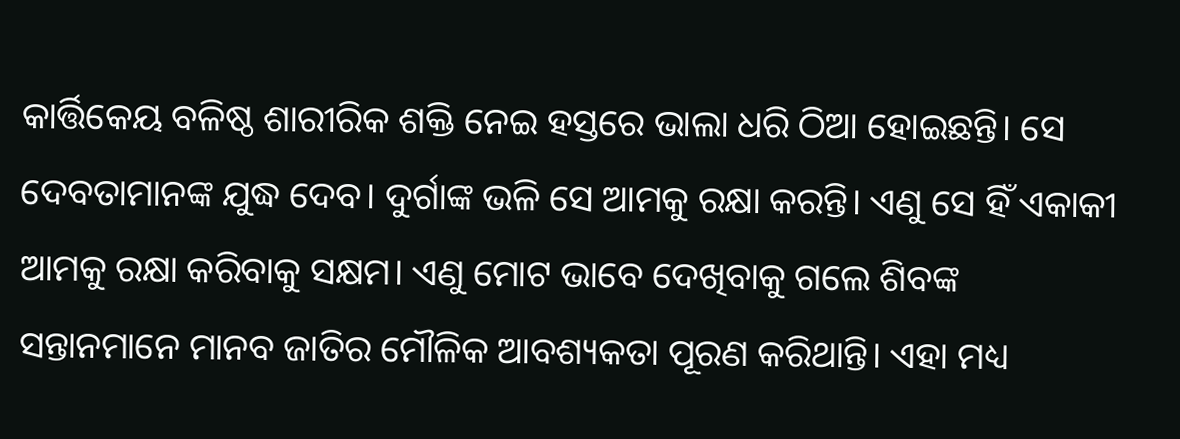କାର୍ତ୍ତିକେୟ ବଳିଷ୍ଠ ଶାରୀରିକ ଶକ୍ତି ନେଇ ହସ୍ତରେ ଭାଲା ଧରି ଠିଆ ହୋଇଛନ୍ତି। ସେ ଦେବତାମାନଙ୍କ ଯୁଦ୍ଧ ଦେବ। ଦୁର୍ଗାଙ୍କ ଭଳି ସେ ଆମକୁ ରକ୍ଷା କରନ୍ତି। ଏଣୁ ସେ ହିଁ ଏକାକୀ ଆମକୁ ରକ୍ଷା କରିବାକୁ ସକ୍ଷମ। ଏଣୁ ମୋଟ ଭାବେ ଦେଖିବାକୁ ଗଲେ ଶିବଙ୍କ ସନ୍ତାନମାନେ ମାନବ ଜାତିର ମୌଳିକ ଆବଶ୍ୟକତା ପୂରଣ କରିଥାନ୍ତି। ଏହା ମଧ୍ୟ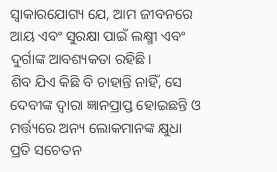ସ୍ବାକାରଯୋଗ୍ୟ ଯେ, ଆମ ଜୀବନରେ ଆୟ ଏବଂ ସୁରକ୍ଷା ପାଇଁ ଲକ୍ଷ୍ମୀ ଏବଂ ଦୁର୍ଗାଙ୍କ ଆବଶ୍ୟକତା ରହିଛି।
ଶିବ ଯିଏ କିଛି ବି ଚାହାନ୍ତି ନାହିଁ, ସେ ଦେବୀଙ୍କ ଦ୍ୱାରା ଜ୍ଞାନପ୍ରାପ୍ତ ହୋଇଛନ୍ତି ଓ ମର୍ତ୍ତ୍ୟରେ ଅନ୍ୟ ଲୋକମାନଙ୍କ କ୍ଷୁଧା ପ୍ରତି ସଚେତନ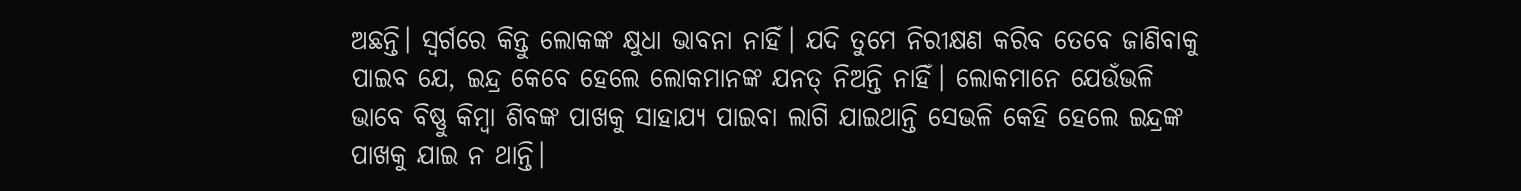ଅଛନ୍ତି। ସ୍ବର୍ଗରେ କିନ୍ତୁ ଲୋକଙ୍କ କ୍ଷୁଧା ଭାବନା ନାହିଁ। ଯଦି ତୁମେ ନିରୀକ୍ଷଣ କରିବ ତେବେ ଜାଣିବାକୁ ପାଇବ ଯେ, ଇନ୍ଦ୍ର କେବେ ହେଲେ ଲୋକମାନଙ୍କ ଯନତ୍ ନିଅନ୍ତି ନାହିଁ। ଲୋକମାନେ ଯେଉଁଭଳି ଭାବେ ବିଷ୍ଣୁ କିମ୍ବା ଶିବଙ୍କ ପାଖକୁ ସାହାଯ୍ୟ ପାଇବା ଲାଗି ଯାଇଥାନ୍ତି ସେଭଳି କେହି ହେଲେ ଇନ୍ଦ୍ରଙ୍କ ପାଖକୁ ଯାଇ ନ ଥାନ୍ତି।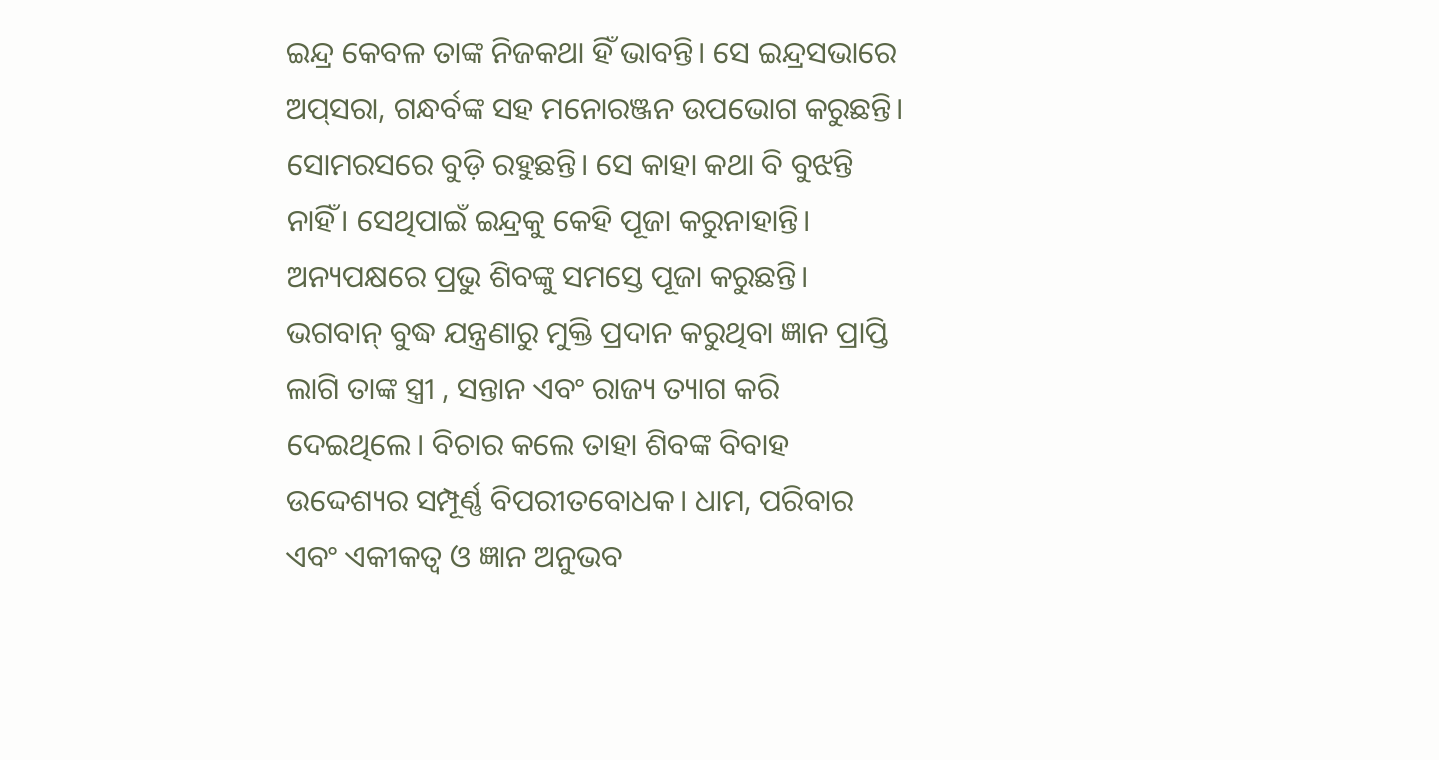ଇନ୍ଦ୍ର କେବଳ ତାଙ୍କ ନିଜକଥା ହିଁ ଭାବନ୍ତି। ସେ ଇନ୍ଦ୍ରସଭାରେ ଅପ୍‌ସରା, ଗନ୍ଧର୍ବଙ୍କ ସହ ମନୋରଞ୍ଜନ ଉପଭୋଗ କରୁଛନ୍ତି। ସୋମରସରେ ବୁଡ଼ି ରହୁଛନ୍ତି। ସେ କାହା କଥା ବି ବୁଝନ୍ତି ନାହିଁ। ସେଥିପାଇଁ ଇନ୍ଦ୍ରକୁ କେହି ପୂଜା କରୁନାହାନ୍ତି। ଅନ୍ୟପକ୍ଷରେ ପ୍ରଭୁ ଶିବଙ୍କୁ ସମସ୍ତେ ପୂଜା କରୁଛନ୍ତି।
ଭଗବାନ୍‌ ବୁଦ୍ଧ ଯନ୍ତ୍ରଣାରୁ ମୁକ୍ତି ପ୍ରଦାନ କରୁଥିବା ଜ୍ଞାନ ପ୍ରାପ୍ତି ଲାଗି ତାଙ୍କ ସ୍ତ୍ରୀ , ସନ୍ତାନ ଏବଂ ରାଜ୍ୟ ତ୍ୟାଗ କରି ଦେଇଥିଲେ। ବିଚାର କଲେ ତାହା ଶିବଙ୍କ ବିବାହ ଉଦ୍ଦେଶ୍ୟର ସମ୍ପୂର୍ଣ୍ଣ ବିପରୀତବୋଧକ। ଧାମ, ପରିବାର ଏବଂ ଏକୀକତ୍ୱ ଓ ଜ୍ଞାନ ଅନୁଭବ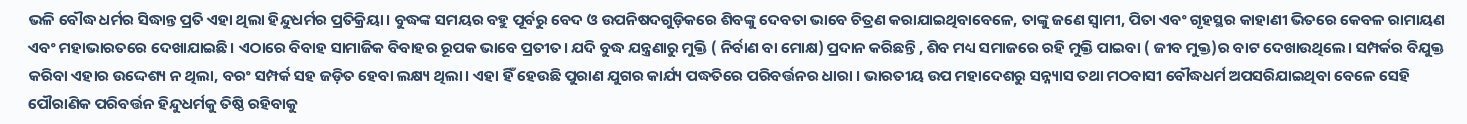ଭଳି ବୌଦ୍ଧ ଧର୍ମର ସିଦ୍ଧାନ୍ତ ପ୍ରତି ଏହା ଥିଲା ହିନ୍ଦୁଧର୍ମର ପ୍ରତିକ୍ରିୟା। ବୁଦ୍ଧଙ୍କ ସମୟର ବହୁ ପୂର୍ବରୁ ବେଦ ଓ ଉପନିଷଦଗୁଡ଼ିକରେ ଶିବଙ୍କୁ ଦେବତା ଭାବେ ଚିତ୍ରଣ କରାଯାଇଥିବାବେଳେ, ତାଙ୍କୁ ଜଣେ ସ୍ବାମୀ, ପିତା ଏବଂ ଗୃହସ୍ଥର କାହାଣୀ ଭିତରେ କେବଳ ରାମାୟଣ ଏବଂ ମହାଭାରତରେ ଦେଖାଯାଇଛି। ଏଠାରେ ବିବାହ ସାମାଜିକ ବିବାହର ରୂପକ ଭାବେ ପ୍ରତୀତ। ଯଦି ବୁଦ୍ଧ ଯନ୍ତ୍ରଣାରୁ ମୁକ୍ତି ( ନିର୍ବାଣ ବା ମୋକ୍ଷ) ପ୍ରଦାନ କରିଛନ୍ତି , ଶିବ ମଧ୍ୟ ସମାଜରେ ରହି ମୁକ୍ତି ପାଇବା ( ଜୀବ ମୁକ୍ତ)ର ବାଟ ଦେଖାଉଥିଲେ। ସମ୍ପର୍କର ବିଯୁକ୍ତ କରିବା ଏହାର ଉଦ୍ଦେଶ୍ୟ ନ ଥିଲା, ବରଂ ସମ୍ପର୍କ ସହ ଜଡ଼ିତ ହେବା ଲକ୍ଷ୍ୟ ଥିଲା। ଏହା ହିଁ ହେଉଛି ପୁରାଣ ଯୁଗର କାର୍ଯ୍ୟ ପଦ୍ଧତିରେ ପରିବର୍ତ୍ତନର ଧାରା । ଭାରତୀୟ ଉପ ମହାଦେଶରୁ ସନ୍ନ୍ୟାସ ତଥା ମଠବାସୀ ବୌଦ୍ଧଧର୍ମ ଅପସରିଯାଇଥିବା ବେଳେ ସେହି ପୌରାଣିକ ପରିବର୍ତ୍ତନ ହିନ୍ଦୁଧର୍ମକୁ ତିଷ୍ଠି ରହିବାକୁ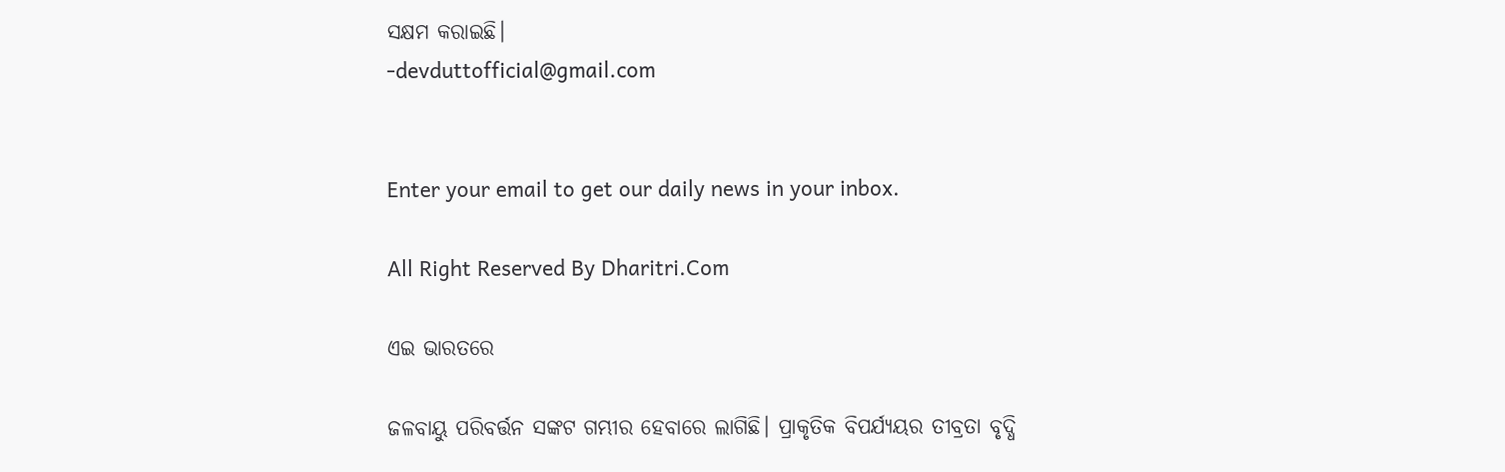ସକ୍ଷମ କରାଇଛି।
-devduttofficial@gmail.com


Enter your email to get our daily news in your inbox.

All Right Reserved By Dharitri.Com

ଏଇ ଭାରତରେ

ଜଳବାୟୁ ପରିବର୍ତ୍ତନ ସଙ୍କଟ ଗମ୍ଭୀର ହେବାରେ ଲାଗିଛି। ପ୍ରାକୃତିକ ବିପର୍ଯ୍ୟୟର ତୀବ୍ରତା ବୃଦ୍ଧି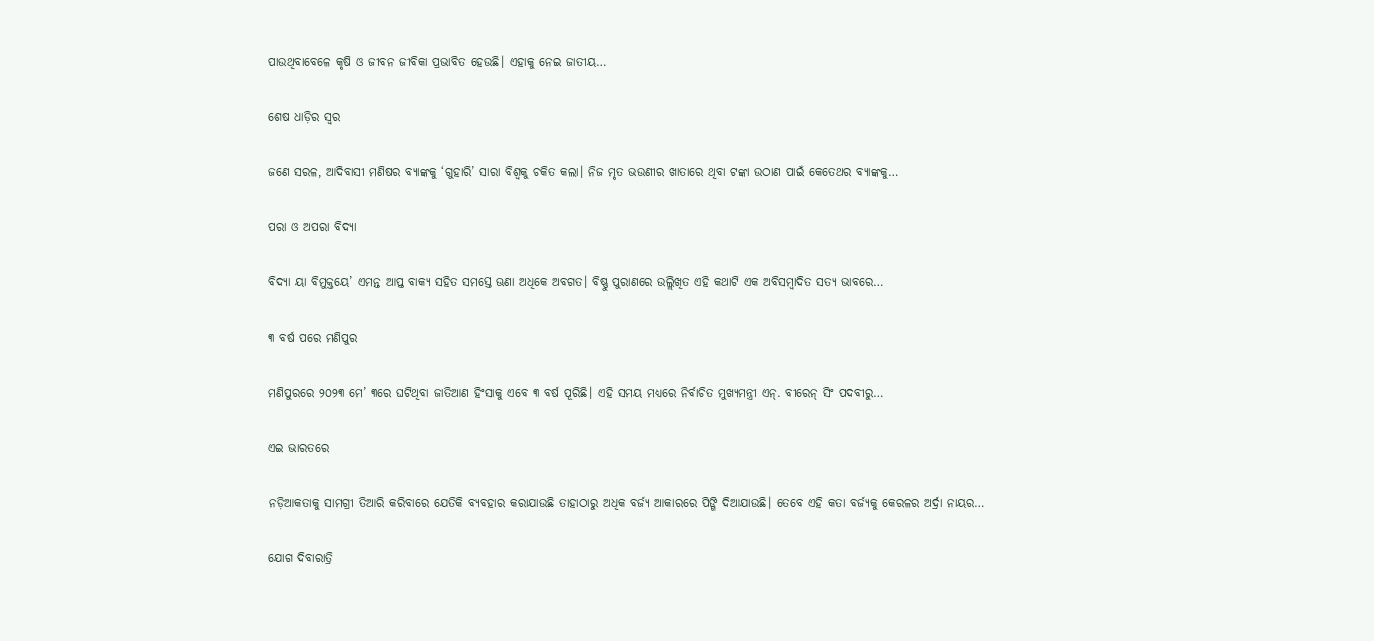ପାଉଥିବାବେଳେ କୃଷି ଓ ଜୀବନ ଜୀବିକା ପ୍ରଭାବିତ ହେଉଛି। ଏହାକୁ ନେଇ ଜାତୀୟ…

ଶେଷ ଧାଡ଼ିର ସ୍ବର

ଜଣେ ସରଳ, ଆଦିବାସୀ ମଣିଷର ବ୍ୟାଙ୍କକୁ ‘ଗୁହାରି’ ସାରା ବିଶ୍ୱକୁ ଚକିତ କଲା। ନିଜ ମୃତ ଭଉଣୀର ଖାତାରେ ଥିବା ଟଙ୍କା ଉଠାଣ ପାଇଁ କେତେଥର ବ୍ୟାଙ୍କକୁ…

ପରା ଓ ଅପରା ବିଦ୍ୟା

ବିଦ୍ୟା ୟା ବିମୁକ୍ତୟେ’ ଏମନ୍ତ ଆପ୍ତ ବାକ୍ୟ ସହିତ ସମସ୍ତେ ଊଣା ଅଧିକେ ଅବଗତ। ବିଷ୍ଣୁ ପୁରାଣରେ ଉଲ୍ଲିଖିତ ଏହି କଥାଟି ଏକ ଅବିସମ୍ବାଦିତ ସତ୍ୟ ଭାବରେ…

୩ ବର୍ଷ ପରେ ମଣିପୁର

ମଣିପୁରରେ ୨୦୨୩ ମେ’ ୩ରେ ଘଟିଥିବା ଜାତିଆଣ ହିଂସାକୁ ଏବେ ୩ ବର୍ଷ ପୂରିଛି। ଏହି ସମୟ ମଧ୍ୟରେ ନିର୍ବାଚିତ ମୁଖ୍ୟମନ୍ତ୍ରୀ ଏନ୍‌. ବୀରେନ୍‌ ସିଂ ପଦବୀରୁ…

ଏଇ ଭାରତରେ

ନଡ଼ିଆକତାକୁ ସାମଗ୍ରୀ ତିଆରି କରିବାରେ ଯେତିକି ବ୍ୟବହାର କରାଯାଉଛି ତାହାଠାରୁ ଅଧିକ ବର୍ଜ୍ୟ ଆକାରରେ ପିଙ୍ଗି ଦିଆଯାଉଛି। ତେବେ ଏହି କତା ବର୍ଜ୍ୟକୁ କେରଳର ଅର୍ଦ୍ରା ନାୟର…

ଯୋଗ ଦିବାରାତ୍ରି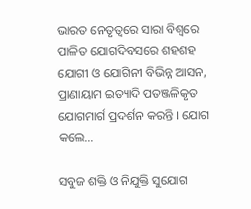ଭାରତ ନେତୃତ୍ୱରେ ସାରା ବିଶ୍ୱରେ ପାଳିତ ଯୋଗଦିବସରେ ଶହଶହ ଯୋଗୀ ଓ ଯୋଗିନୀ ବିଭିନ୍ନ ଆସନ, ପ୍ରାଣାୟାମ ଇତ୍ୟାଦି ପତଞ୍ଜଳିକୃତ ଯୋଗମାର୍ଗ ପ୍ରଦର୍ଶନ କରନ୍ତି । ଯୋଗ କଲେ…

ସବୁଜ ଶକ୍ତି ଓ ନିଯୁକ୍ତି ସୁଯୋଗ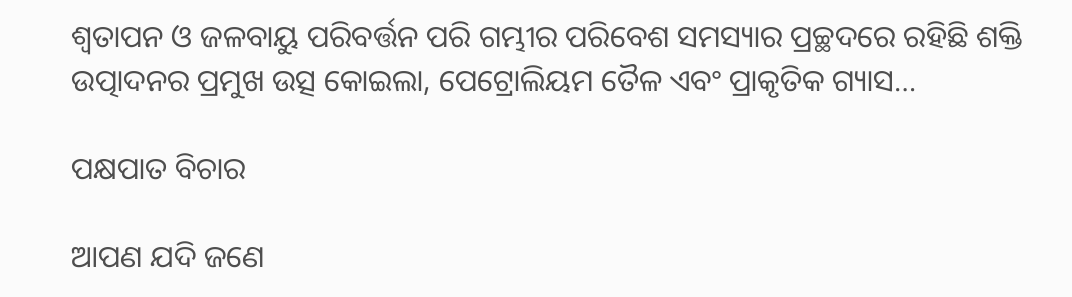ଶ୍ୱତାପନ ଓ ଜଳବାୟୁ ପରିବର୍ତ୍ତନ ପରି ଗମ୍ଭୀର ପରିବେଶ ସମସ୍ୟାର ପ୍ରଚ୍ଛଦରେ ରହିଛି ଶକ୍ତି ଉତ୍ପାଦନର ପ୍ରମୁଖ ଉତ୍ସ କୋଇଲା, ପେଟ୍ରୋଲିୟମ ତୈଳ ଏବଂ ପ୍ରାକୃତିକ ଗ୍ୟାସ…

ପକ୍ଷପାତ ବିଚାର

ଆପଣ ଯଦି ଜଣେ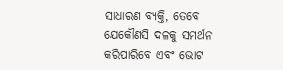ସାଧାରଣ ବ୍ୟକ୍ତି, ତେବେ ଯେକୌଣସି ଦଳକୁ ସମର୍ଥନ କରିପାରିବେ ଏବଂ ଭୋଟ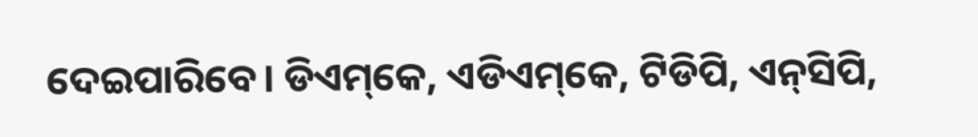ଦେଇପାରିବେ। ଡିଏମ୍‌କେ, ଏଡିଏମ୍‌କେ, ଟିଡିପି, ଏନ୍‌ସିପି,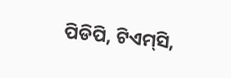ପିଡିପି, ଟିଏମ୍‌ସି,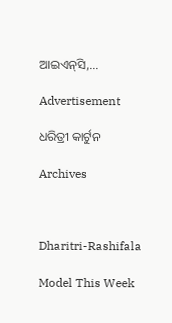ଆଇଏନ୍‌ସି,…

Advertisement

ଧରିତ୍ରୀ କାର୍ଟୁନ

Archives



Dharitri-Rashifala

Model This Week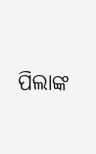ପିଲାଙ୍କ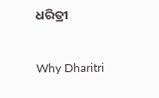ଧରିତ୍ରୀ

Why Dharitri